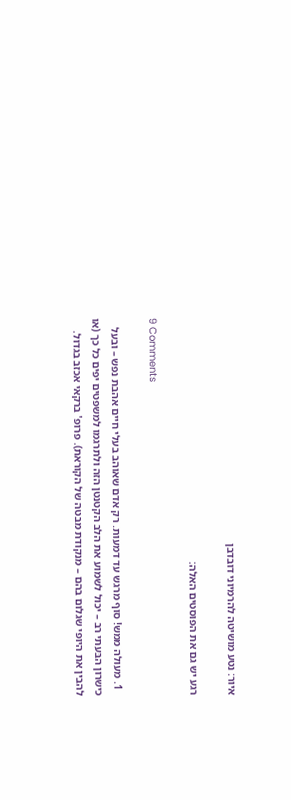איור: נטע מושיטה להרמיוני דובדבן

רגע יש גם את הפוסטים האלה:

9 Comments

  1. מעולה ממש! סוף מרגש עד דמעות. רק אדם שאוהב בעלי חיים אהבת נפש – ובעל כישרון הבּעתי רב – יכול לשמוע את הלב הקטנטן הזה ולתרגמו למשפטים יפים כל כך (או להבין את היופי שגלום בהם – מנקודת מבטה של הקוראת). פרופ' ברקאי אכזב בגדול.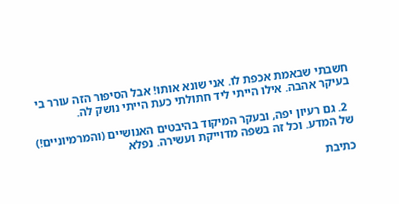חשבתי שבאמת אכפת לו. אני שונא אותו! אבל הסיפור הזה עורר בי בעיקר אהבה. אילו הייתי ליד חתולתי כעת הייתי נושק לה.

  2. גם רעיון יפה, ובעקר המיקוד בהיבטים האנושיים (והמרמיוניים!) של המדע. וכל זה בשפה מדוייקת ועשירה. נפלא

כתיבת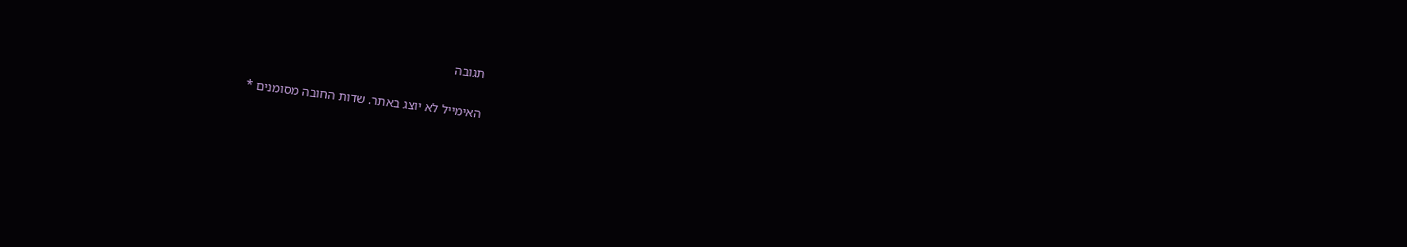תגובה

האימייל לא יוצג באתר. שדות החובה מסומנים *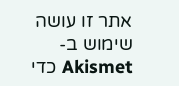אתר זו עושה שימוש ב-Akismet כדי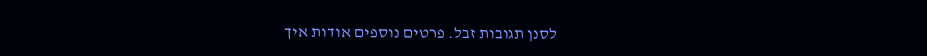לסנן תגובות זבל. פרטים נוספים אודות איך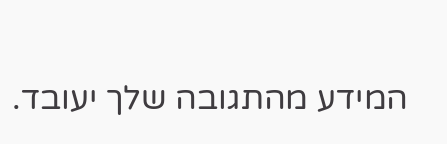המידע מהתגובה שלך יעובד.